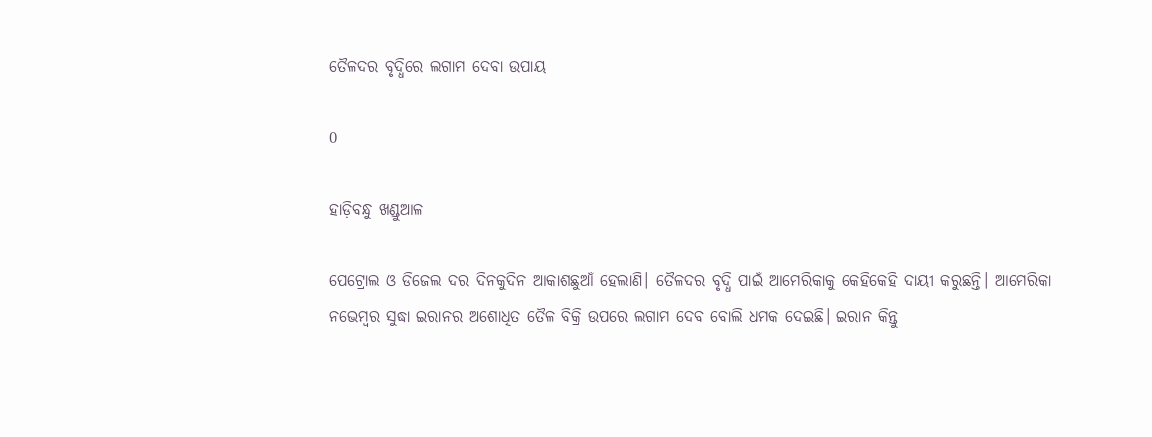ତୈଳଦର ବୃଦ୍ଧିରେ ଲଗାମ ଦେବା ଉପାୟ

0

ହାଡ଼ିବନ୍ଧୁ ଖଣ୍ଡୁଆଳ

ପେଟ୍ରୋଲ ଓ ଡିଜେଲ ଦର ଦିନକୁଦିନ ଆକାଶଛୁଆଁ ହେଲାଣି। ତୈଳଦର ବୃଦ୍ଧି ପାଇଁ ଆମେରିକାକୁ କେହିକେହି ଦାୟୀ କରୁଛନ୍ତି। ଆମେରିକା ନଭେମ୍ବର ସୁଦ୍ଧା ଇରାନର ଅଶୋଧିତ ତୈଳ ବିକ୍ରି ଉପରେ ଲଗାମ ଦେବ ବୋଲି ଧମକ ଦେଇଛି। ଇରାନ କିନ୍ତୁ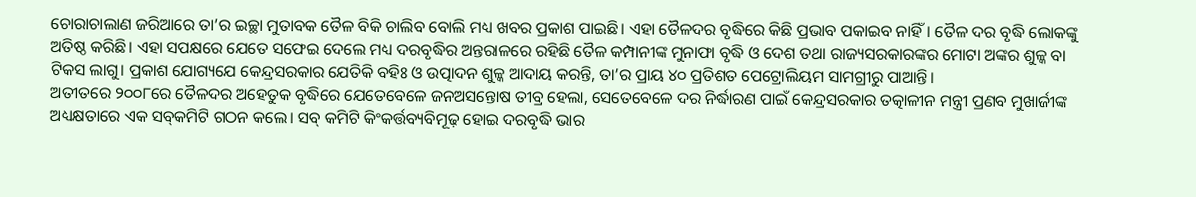ଚୋରାଚାଲାଣ ଜରିଆରେ ତା’ର ଇଚ୍ଛା ମୁତାବକ ତୈଳ ବିକି ଚାଲିବ ବୋଲି ମଧ୍ୟ ଖବର ପ୍ରକାଶ ପାଇଛି। ଏହା ତୈଳଦର ବୃଦ୍ଧିରେ କିଛି ପ୍ରଭାବ ପକାଇବ ନାହିଁ। ତୈଳ ଦର ବୃଦ୍ଧି ଲୋକଙ୍କୁ ଅତିଷ୍ଠ କରିଛି। ଏହା ସପକ୍ଷରେ ଯେତେ ସଫେଇ ଦେଲେ ମଧ୍ୟ ଦରବୃଦ୍ଧିର ଅନ୍ତରାଳରେ ରହିଛି ତୈଳ କମ୍ପାନୀଙ୍କ ମୁନାଫା ବୃଦ୍ଧି ଓ ଦେଶ ତଥା ରାଜ୍ୟସରକାରଙ୍କର ମୋଟା ଅଙ୍କର ଶୁଳ୍କ ବା ଟିକସ ଲାଗୁ। ପ୍ରକାଶ ଯୋଗ୍ୟଯେ କେନ୍ଦ୍ରସରକାର ଯେତିକି ବହିଃ ଓ ଉତ୍ପାଦନ ଶୁଳ୍କ ଆଦାୟ କରନ୍ତି, ତା’ର ପ୍ରାୟ ୪୦ ପ୍ରତିଶତ ପେଟ୍ରୋଲିୟମ ସାମଗ୍ରୀରୁ ପାଆନ୍ତି।
ଅତୀତରେ ୨୦୦୮ରେ ତୈଳଦର ଅହେତୁକ ବୃଦ୍ଧିରେ ଯେତେବେଳେ ଜନଅସନ୍ତୋଷ ତୀବ୍ର ହେଲା, ସେତେବେଳେ ଦର ନିର୍ଦ୍ଧାରଣ ପାଇଁ କେନ୍ଦ୍ରସରକାର ତତ୍କାଳୀନ ମନ୍ତ୍ରୀ ପ୍ରଣବ ମୁଖାର୍ଜୀଙ୍କ ଅଧ୍ୟକ୍ଷତାରେ ଏକ ସବ୍‌କମିଟି ଗଠନ କଲେ। ସବ୍‌ କମିଟି କିଂକର୍ତ୍ତବ୍ୟବିମୂଢ଼ ହୋଇ ଦରବୃଦ୍ଧି ଭାର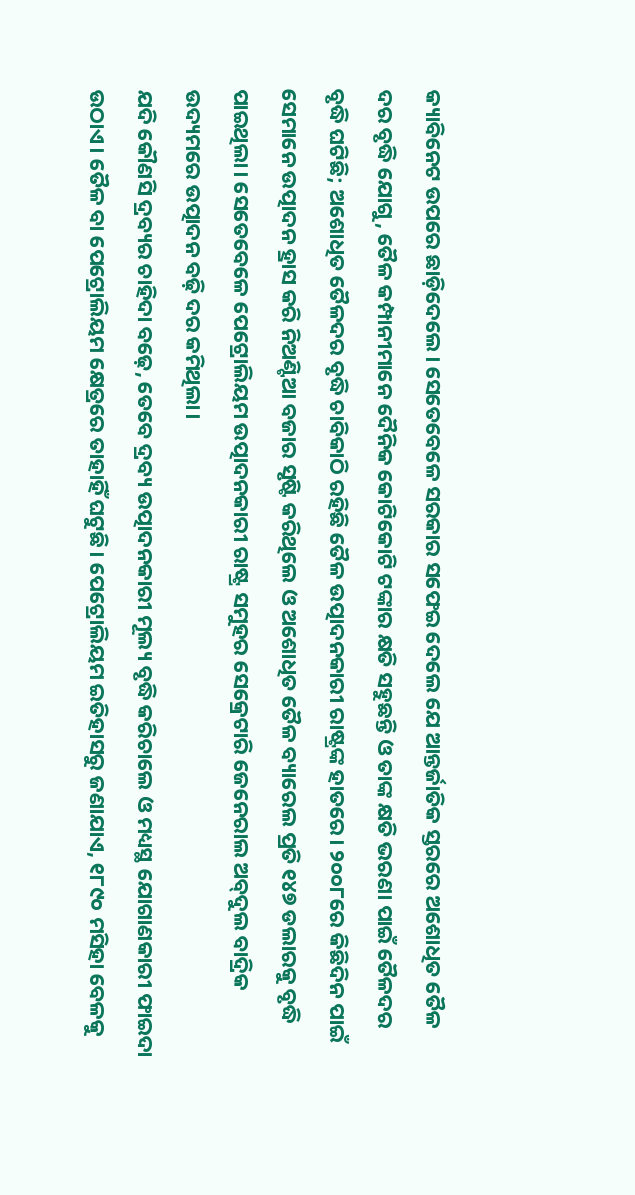କ୍ୟାବିନେଟ ଉପରେ ଛାଡ଼ିଦେଲେ। ସେତେବେଳେ ସରକାର ସଫେଇ ଦେଲେ ଯେ ଆନ୍ତର୍ଜାତିକ ସ୍ତରରେ ଅଶୋଧିତ ତୈଳ ଦର ବୃଦ୍ଧି ଯୋଗୁ, ତୈଳ କମ୍ପାନୀମାନେ ଦୈନିକ କୋଟିକୋଟି ଟଙ୍କାର କ୍ଷତି ସହୁଛନ୍ତି ଓ ତାଙ୍କ କ୍ଷତି ଭରଣା ପାଇଁ ତୈଳଦର ବୃଦ୍ଧି ଘଟିଛି; ଅଶୋଧିତ ତୈଳଦର ବୃଦ୍ଧି ଚାବିକାଠି ରହିଛି ତୈଳ ଉତ୍ପାଦନକାରୀ ରାଷ୍ଟ୍ରଙ୍କ ହାତରେ। ୨୦୦୮ରେ କିଛିଦିନ ପାଇଁ ସେମାନେ ଉତ୍ପାଦନ ହ୍ରାସ କରି ନିଅଣ୍ଟିଆ ବଜାର ସୃଷ୍ଟି କରିଥିଲେ ଓ ଅଶୋଧିତ ତୈଳ ବ୍ୟାରେଲ ପ୍ରତି ୧୪୭ ଡଲାରକୁ ବୃଦ୍ଧି ପାଇଥିଲା। ସେତେବେଳେ ପେଟ୍ରୋଲିୟମ ଉତ୍ପାଦନକାରୀ ରାଷ୍ଟ୍ର ସମୁହର ସେକ୍ରେଟାରି ଜେନେରାଲ ଅବ୍‌ଦୁଲ ବାଦ୍ରିକ ଉଦ୍ୟମରେ ଉତ୍ପାଦନ ବଢ଼ି ଦର କମିଥିଲା।
ଯଦି କୌଣସି ଦ୍ରବ୍ୟର ଚାହିଦା ବଢ଼େ, ତେବେ ଦ୍ରବ୍ୟ ଉତ୍ପାଦନକାରୀ ମୂଲ୍ୟ ବୃଦ୍ଧି କରିଚାଲେ ଓ ମଧ୍ୟସ୍ଥ ଯୋଗାଣକାରୀ ଫାଇଦା ଉଠାଏ। ତୈଳ ବା ପେଟ୍ରୋଲିୟମ କ୍ଷେତ୍ରରେ ତାହାହିଁ ଘଟୁଛି। ପେଟ୍ରୋଲିୟମ ଇତିହାସରୁ ଜଣାଯାଏ, ୧୮୯୦ ମସିହା ବେଳକୁ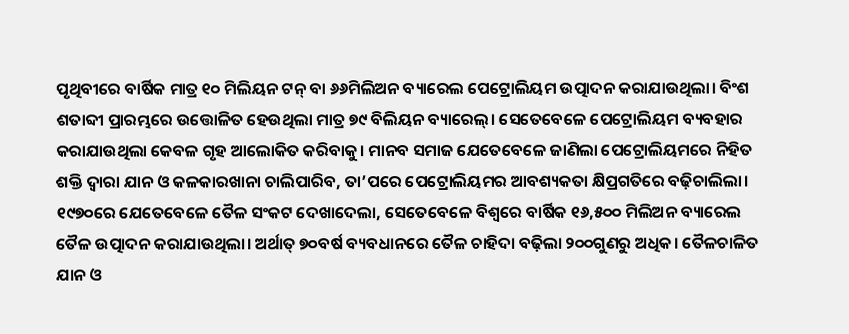ପୃଥିବୀରେ ବାର୍ଷିକ ମାତ୍ର ୧୦ ମିଲିୟନ ଟନ୍‌ ବା ୬୬ମିଲିଅନ ବ୍ୟାରେଲ ପେଟ୍ରୋଲିୟମ ଉତ୍ପାଦନ କରାଯାଉଥିଲା। ବିଂଶ ଶତାବ୍ଦୀ ପ୍ରାରମ୍ଭରେ ଉତ୍ତୋଳିତ ହେଉଥିଲା ମାତ୍ର ୭୯ ବିଲିୟନ ବ୍ୟାରେଲ୍‌। ସେତେବେଳେ ପେଟ୍ରୋଲିୟମ ବ୍ୟବହାର କରାଯାଉଥିଲା କେବଳ ଗୃହ ଆଲୋକିତ କରିବାକୁ। ମାନବ ସମାଜ ଯେତେବେଳେ ଜାଣିଲା ପେଟ୍ରୋଲିୟମରେ ନିହିତ ଶକ୍ତି ଦ୍ବାରା ଯାନ ଓ କଳକାରଖାନା ଚାଲିପାରିବ, ତା’ପରେ ପେଟ୍ରୋଲିୟମର ଆବଶ୍ୟକତା କ୍ଷିପ୍ରଗତିରେ ବଢ଼ିଚାଲିଲା। ୧୯୭୦ରେ ଯେତେବେଳେ ତୈଳ ସଂକଟ ଦେଖାଦେଲା, ସେତେବେଳେ ବିଶ୍ବରେ ବାର୍ଷିକ ୧୬,୫୦୦ ମିଲିଅନ ବ୍ୟାରେଲ ତୈଳ ଉତ୍ପାଦନ କରାଯାଉଥିଲା। ଅର୍ଥାତ୍‌ ୭୦ବର୍ଷ ବ୍ୟବଧାନରେ ତୈଳ ଚାହିଦା ବଢ଼ିଲା ୨୦୦ଗୁଣରୁ ଅଧିକ। ତୈଳଚାଳିତ ଯାନ ଓ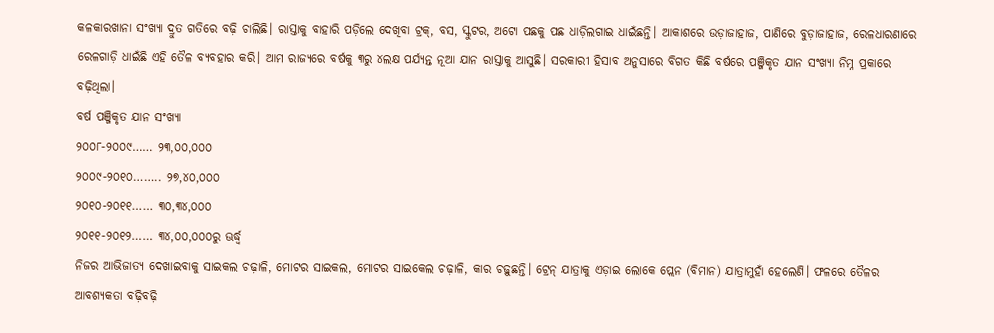କଳକାରଖାନା ସଂଖ୍ୟା ଦ୍ରୁତ ଗତିରେ ବଢ଼ି ଚାଲିଛି। ରାସ୍ତାକୁ ବାହାରି ପଡ଼ିଲେ ଦେଖିବା ଟ୍ରକ୍‌, ବସ, ସ୍କୁଟର, ଅଟୋ ପଛକୁ ପଛ ଧାଡ଼ିଲଗାଇ ଧାଇଁଛନ୍ତି। ଆକାଶରେ ଉଡ଼ାଜାହାଜ, ପାଣିରେ ବୁଡ଼ାଜାହାଜ, ରେଳଧାରଣାରେ ରେଳଗାଡ଼ି ଧାଇଁଛି ଏହି ତୈଳ ବ୍ୟବହାର କରି। ଆମ ରାଜ୍ୟରେ ବର୍ଷକୁ ୩ରୁ ୪ଲକ୍ଷ ପର୍ଯ୍ୟନ୍ତ ନୂଆ ଯାନ ରାସ୍ତାକୁ ଆସୁଛି। ସରକାରୀ ହିସାବ ଅନୁସାରେ ବିଗତ କିଛି ବର୍ଷରେ ପଞ୍ଜିକୃତ ଯାନ ସଂଖ୍ୟା ନିମ୍ନ ପ୍ରକାରେ ବଢ଼ିଥିଲା।
ବର୍ଷ ପଞ୍ଜିକୃତ ଯାନ ସଂଖ୍ୟା
୨୦୦୮-୨୦୦୯…… ୨୩,୦୦,୦୦୦
୨୦୦୯-୨୦୧୦…….. ୨୭,୪୦,୦୦୦
୨୦୧୦-୨୦୧୧…… ୩୦,୩୪,୦୦୦
୨୦୧୧-୨୦୧୨…… ୩୪,୦୦,୦୦୦ରୁ ଊର୍ଦ୍ଧ୍ବ
ନିଜର ଆଭିଜାତ୍ୟ ଦେଖାଇବାକୁ ସାଇକଲ ଚଢ଼ାଳି, ମୋଟର ସାଇକଲ, ମୋଟର ସାଇକେଲ ଚଢ଼ାଳି, କାର ଚଢ଼ୁଛନ୍ତି। ଟ୍ରେନ୍‌ ଯାତ୍ରାକୁ ଏଡ଼ାଇ ଲୋକେ ପ୍ଲେନ (ବିମାନ) ଯାତ୍ରାମୁହାଁ ହେଲେଣି। ଫଳରେ ତୈଳର ଆବଶ୍ୟକତା ବଢ଼ିବଢ଼ି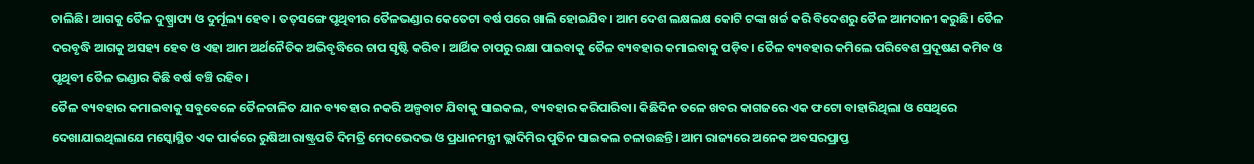ଚାଲିଛି। ଆଗକୁ ତୈଳ ଦୁଷ୍ପ୍ରାପ୍ୟ ଓ ଦୁର୍ମୂଲ୍ୟ ହେବ। ତତ୍‌ସଙ୍ଗେ ପୃଥିବୀର ତୈଳଭଣ୍ଡାର କେତେଟା ବର୍ଷ ପରେ ଖାଲି ହୋଇଯିବ। ଆମ ଦେଶ ଲକ୍ଷଲକ୍ଷ କୋଟି ଟଙ୍କା ଖର୍ଚ୍ଚ କରି ବିଦେଶରୁ ତୈଳ ଆମଦାନୀ କରୁଛି। ତୈଳ ଦରବୃଦ୍ଧି ଆଗକୁ ଅସହ୍ୟ ହେବ ଓ ଏହା ଆମ ଅର୍ଥନୈତିକ ଅଭିବୃଦ୍ଧିରେ ଚାପ ସୃଷ୍ଟି କରିବ। ଆର୍ଥିକ ଚାପରୁ ରକ୍ଷା ପାଇବାକୁ ତୈଳ ବ୍ୟବହାର କମାଇବାକୁ ପଡ଼ିବ। ତୈଳ ବ୍ୟବହାର କମିଲେ ପରିବେଶ ପ୍ରଦୂଷଣ କମିବ ଓ ପୃଥିବୀ ତୈଳ ଭଣ୍ଡାର କିଛି ବର୍ଷ ବଞ୍ଚି ରହିବ।
ତୈଳ ବ୍ୟବହାର କମାଇବାକୁ ସବୁବେଳେ ତୈଳଚାଳିତ ଯାନ ବ୍ୟବହାର ନକରି ଅଳ୍ପବାଟ ଯିବାକୁ ସାଇକଲ, ବ୍ୟବହାର କରିପାରିବା। କିଛିଦିନ ତଳେ ଖବର କାଗଜରେ ଏକ ଫଟୋ ବାହାରିଥିଲା ଓ ସେଥିରେ ଦେଖାଯାଇଥିଲାଯେ ମସ୍କୋସ୍ଥିତ ଏକ ପାର୍କରେ ରୁଷିଆ ରାଷ୍ଟ୍ରପତି ଦିମତ୍ରି ମେଦଭେଦଭ ଓ ପ୍ରଧାନମନ୍ତ୍ରୀ ଭ୍ଲାଦିମିର ପୁତିନ ସାଇକଲ ଚଳାଉଛନ୍ତି। ଆମ ରାଜ୍ୟରେ ଅନେକ ଅବସରପ୍ରାପ୍ତ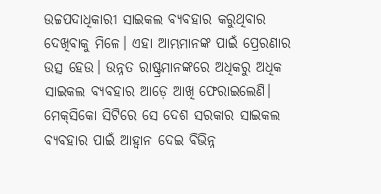ଉଚ୍ଚପଦାଧିକାରୀ ସାଇକଲ ବ୍ୟବହାର କରୁଥିବାର ଦେଖିବାକୁ ମିଳେ। ଏହା ଆମ୍ଭମାନଙ୍କ ପାଇଁ ପ୍ରେରଣାର ଉତ୍ସ ହେଉ। ଉନ୍ନତ ରାଷ୍ଟ୍ରମାନଙ୍କରେ ଅଧିକରୁ ଅଧିକ ସାଇକଲ ବ୍ୟବହାର ଆଡ଼େ ଆଖି ଫେରାଇଲେଣି। ମେକ୍‌ସିକୋ ସିଟିରେ ସେ ଦେଶ ସରକାର ସାଇକଲ ବ୍ୟବହାର ପାଇଁ ଆହ୍ବାନ ଦେଇ ବିଭିନ୍ନ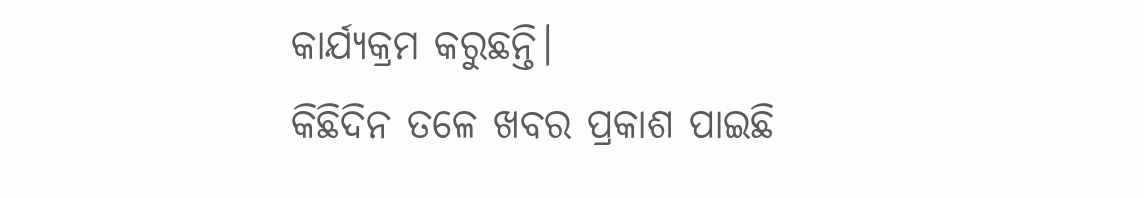କାର୍ଯ୍ୟକ୍ରମ କରୁଛନ୍ତି।
କିଛିଦିନ ତଳେ ଖବର ପ୍ରକାଶ ପାଇଛି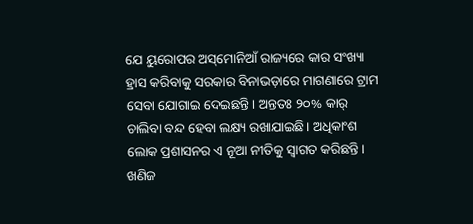ଯେ ୟୁରୋପର ଅସ୍‌ମୋନିଆଁ ରାଜ୍ୟରେ କାର ସଂଖ୍ୟା ହ୍ରାସ କରିବାକୁ ସରକାର ବିନାଭଡ଼ାରେ ମାଗଣାରେ ଟ୍ରାମ ସେବା ଯୋଗାଇ ଦେଇଛନ୍ତି। ଅନ୍ତତଃ ୨୦% କାର୍‌ ଚାଲିବା ବନ୍ଦ ହେବା ଲକ୍ଷ୍ୟ ରଖାଯାଇଛି। ଅଧିକାଂଶ ଲୋକ ପ୍ରଶାସନର ଏ ନୂଆ ନୀତିକୁ ସ୍ବାଗତ କରିଛନ୍ତି। ଖଣିଜ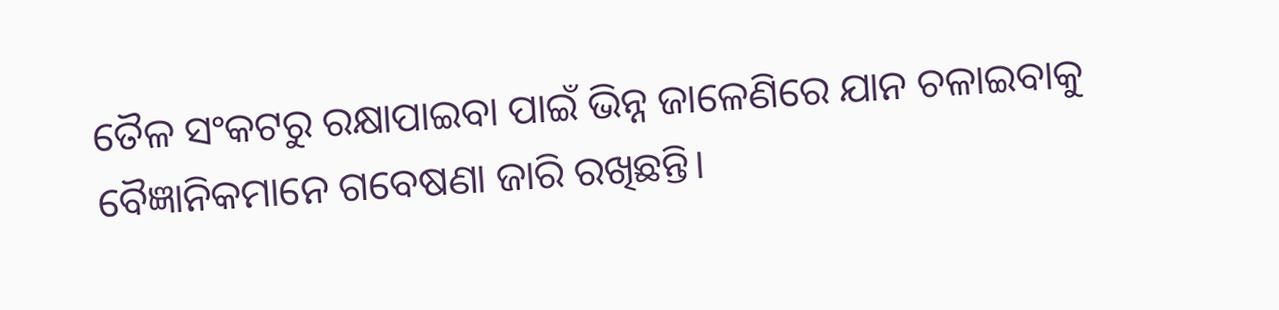ତୈଳ ସଂକଟରୁ ରକ୍ଷାପାଇବା ପାଇଁ ଭିନ୍ନ ଜାଳେଣିରେ ଯାନ ଚଳାଇବାକୁ ବୈଜ୍ଞାନିକମାନେ ଗବେଷଣା ଜାରି ରଖିଛନ୍ତି।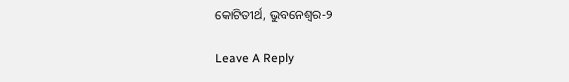କୋଟିତୀର୍ଥ, ଭୁବନେଶ୍ବର-୨

Leave A Reply